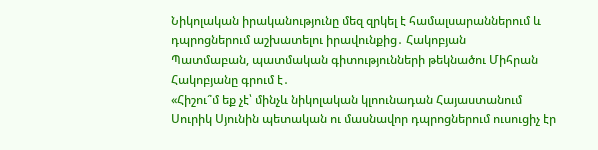Նիկոլական իրականությունը մեզ զրկել է համալսարաններում և դպրոցներում աշխատելու իրավունքից․ Հակոբյան
Պատմաբան, պատմական գիտությունների թեկնածու Միհրան Հակոբյանը գրում է․
«Հիշու՞մ եք չէ՝ մինչև նիկոլական կլոունադան Հայաստանում Սուրիկ Սյունին պետական ու մասնավոր դպրոցներում ուսուցիչ էր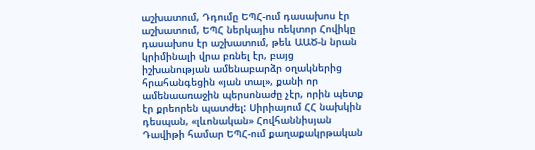աշխատում, Դդումը ԵՊՀ-ում դասախոս էր աշխատում, ԵՊՀ ներկայիս ռեկտոր Հովիկը դասախոս էր աշխատում, թեև ԱԱԾ-ն նրան կրիմինալի վրա բռնել էր, բայց իշխանության ամենաբարձր օղակներից հրահանգեցին «յան տալ», քանի որ ամենաառաջին պերսոնաժը չէր, որին պետք էր քրեորեն պատժել: Սիրիայում ՀՀ նախկին դեսպան, «լևոնական» Հովհաննիսյան Դավիթի համար ԵՊՀ-ում քաղաքակրթական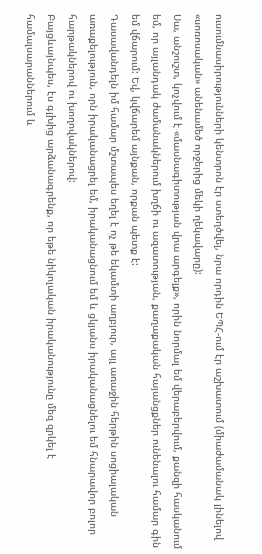ուսումնասիրությունների կենտրոն էր ստեղծվել, նրա որդին ԵՊՀ-ում էր աշխատում (միաժամանակ լինելով «սոռոսական» անենամեծ որջերից մեկի ղեկավարը):
Սա, անշուշտ, կոչվում է «մասնագիտության վրա արգելք», որին նորմալ եմ վերաբերվում, քանզի հասկանում եմ, որ այլանդակ ժամանակներում խղճի ու ազատության, քաղաքական հայանցքներ ունենալու համար գին եմ վճարում: Եվ, կվճարեմ այնքան, որքան պետք է:
Դասավանդելն իմ համար մշտապես եղել է ոչ թե եկամտի աղբյուր, այլ առաջին հերթին սոցիալական առաքելություն, որն իրականացրել եմ, իրականացնում եմ և ցկյանս իրականացնելու եմ հնարավոր բոլոր հարթակներով ու խողովակներով:
Բայցևայնպես, էս գլխից արձանագրենք, որ եթե նիկոլական իրականությունը մեզ զրկել է համալսարաններում և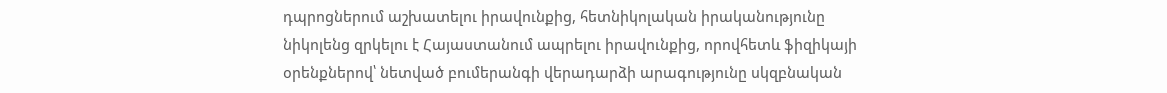դպրոցներում աշխատելու իրավունքից, հետնիկոլական իրականությունը նիկոլենց զրկելու է Հայաստանում ապրելու իրավունքից, որովհետև ֆիզիկայի օրենքներով՝ նետված բումերանգի վերադարձի արագությունը սկզբնական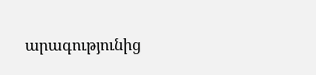արագությունից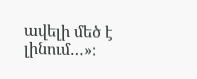ավելի մեծ է լինում…»։